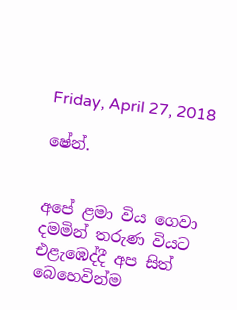Friday, April 27, 2018

ෂේන්.


අපේ ළමා විය ගෙවා දමමින් තරුණ වියට එළැඹෙද්දී අප සිත් බෙහෙවින්ම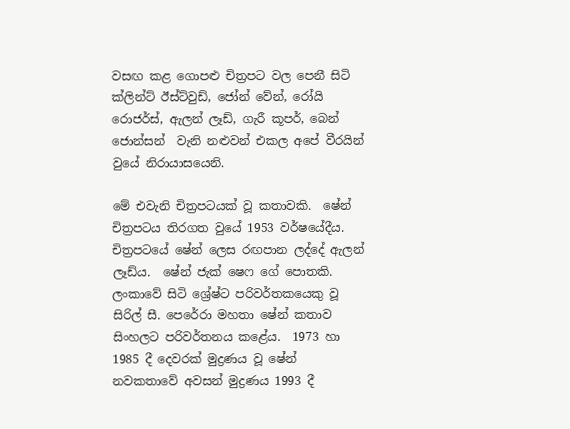වසඟ කළ ගොපළු චිත්‍රපට වල පෙනී සිටි ක්ලින්ට් ඊස්ට්වුඩ්, ජෝන් වේන්, රෝයි රොජර්ස්, ඇලන් ලෑඩ්, ගැරී කූපර්, බෙන් ජොන්සන්  වැනි නළුවන් එකල අපේ වීරයින් වුයේ නිරායාසයෙනි.

මේ එවැනි චිත්‍රපටයක් වූ කතාවකි.  ෂේන් චිත්‍රපටය තිරගත වුයේ 1953 වර්ෂයේදීය.  චිත්‍රපටයේ ෂේන් ලෙස රඟපාන ලද්දේ ඇලන් ලෑඩ්ය.  ෂේන් ජැක් ෂෙෆ ගේ පොතකි.  ලංකාවේ සිටි ශ්‍රේෂ්ට පරිවර්තකයෙකු වූ සිරිල් සී. පෙරේරා මහතා ෂේන් කතාව සිංහලට පරිවර්තනය කළේය.  1973 හා 1985 දී දෙවරක් මුද්‍රණය වූ ෂේන් නවකතාවේ අවසන් මුද්‍රණය 1993 දී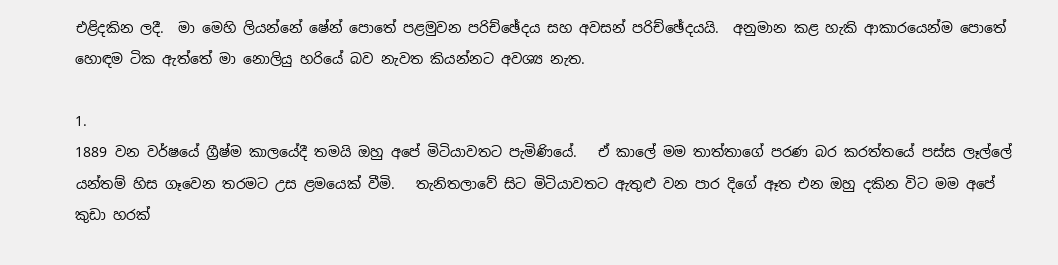එළිදකින ලදී.  මා මෙහි ලියන්නේ ෂේන් පොතේ පළමුවන පරිච්ඡේදය සහ අවසන් පරිච්ඡේදයයි.  අනුමාන කළ හැකි ආකාරයෙන්ම පොතේ හොඳම ටික ඇත්තේ මා නොලියු හරියේ බව නැවත කියන්නට අවශ්‍ය නැත.

1.
1889 වන වර්ෂයේ ග්‍රීෂ්ම කාලයේදී තමයි ඔහු අපේ මිටියාවතට පැමිණියේ.   ඒ කාලේ මම තාත්තාගේ පරණ බර කරත්තයේ පස්ස ලෑල්ලේ යන්තම් හිස ගෑවෙන තරමට උස ළමයෙක් වීමි.   තැනිතලාවේ සිට මිටියාවතට ඇතුළු වන පාර දිගේ ඈත එන ඔහු දකින විට මම අපේ කුඩා හරක්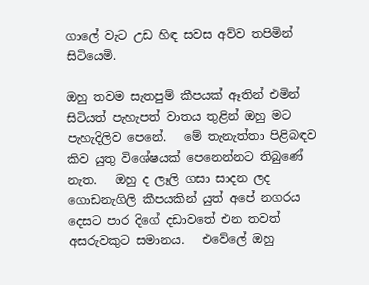ගාලේ වැට උඩ හිඳ සවස අව්ව තපිමින් සිටියෙමි.

ඔහු තවම සැතපුම් කීපයක් ඈතින් එමින් සිටියත් පැහැපත් වාතය තුළින් ඔහු මට පැහැදිලිව පෙනේ.   මේ තැනැත්තා පිළිබඳව කිව යුතු විශේෂයක් පෙනෙන්නට තිබුණේ නැත.   ඔහු ද ලෑලි ගසා සාදන ලද ගොඩනැගිලි කීපයකින් යුත් අපේ නගරය දෙසට පාර දිගේ දඩාවතේ එන තවත් අසරුවකුට සමානය.   එවේලේ ඔහු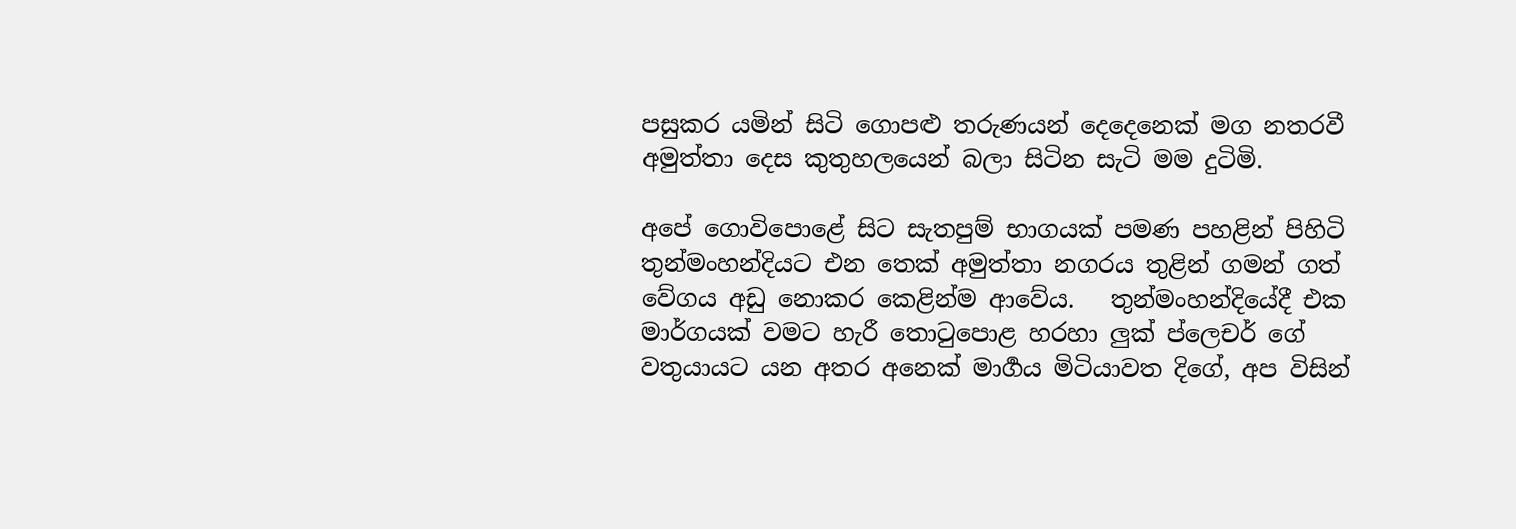පසුකර යමින් සිටි ගොපළු තරුණයන් දෙදෙනෙක් මග නතරවී අමුත්තා දෙස කුතුහලයෙන් බලා සිටින සැටි මම දුටිමි.

අපේ ගොවිපොළේ සිට සැතපුම් භාගයක් පමණ පහළින් පිහිටි තුන්මංහන්දියට එන තෙක් අමුත්තා නගරය තුළින් ගමන් ගත් වේගය අඩු නොකර කෙළින්ම ආවේය.   තුන්මංහන්දියේදී එක මාර්ගයක් වමට හැරී තොටුපොළ හරහා ලුක් ප්ලෙචර් ගේ වතුයායට යන අතර අනෙක් මාර්‍ගය මිටියාවත දිගේ, අප විසින්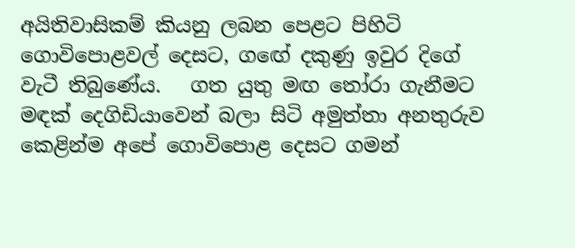අයිතිවාසිකම් කියනු ලබන පෙළට පිහිටි ගොවිපොළවල් දෙසට, ගඟේ දකුණු ඉවුර දිගේ වැටී තිබුණේය.   ගත යුතු මඟ තෝරා ගැනීමට මඳක් දෙගිඩියාවෙන් බලා සිටි අමුත්තා අනතුරුව කෙළින්ම අපේ ගොවිපොළ දෙසට ගමන්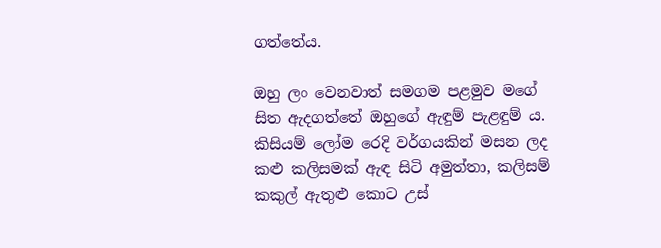ගත්තේය.

ඔහු ලං වෙනවාත් සමගම පළමුව මගේ සිත ඇදගත්තේ ඔහුගේ ඇඳුම් පැළඳුම් ය.   කිසියම් ලෝම රෙදි වර්ගයකින් මසන ලද කළු කලිසමක් ඇඳ සිටි අමුත්තා, කලිසම් කකුල් ඇතුළු කොට උස්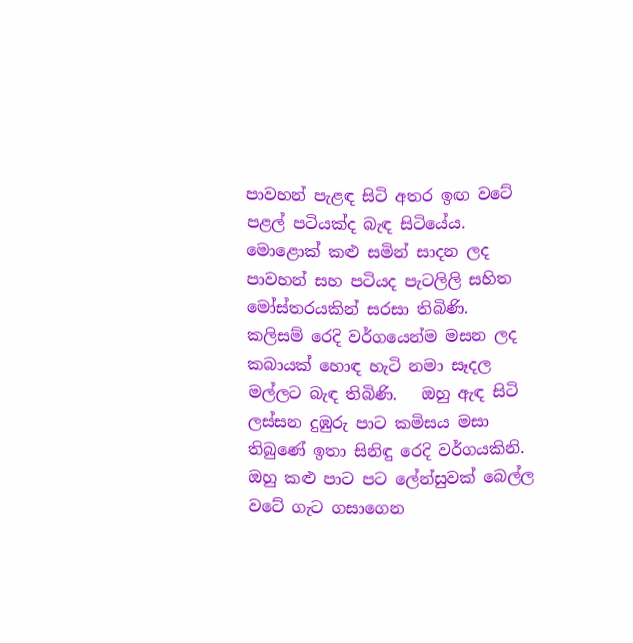පාවහන් පැළඳ සිටි අතර ඉඟ වටේ පළල් පටියක්ද බැඳ සිටියේය.   මොළොක් කළු සමින් සාදන ලද පාවහන් සහ පටියද පැටලිලි සහිත මෝස්තරයකින් සරසා තිබිණි.   කලිසම් රෙදි වර්ගයෙන්ම මසන ලද කබායක් හොඳ හැටි නමා සෑදල මල්ලට බැඳ තිබිණි.   ඔහු ඇඳ සිටි ලස්සන දුඹුරු පාට කමිසය මසා තිබුණේ ඉතා සිනිඳු රෙදි වර්ගයකිනි.   ඔහු කළු පාට පට ලේන්සුවක් බෙල්ල වටේ ගැට ගසාගෙන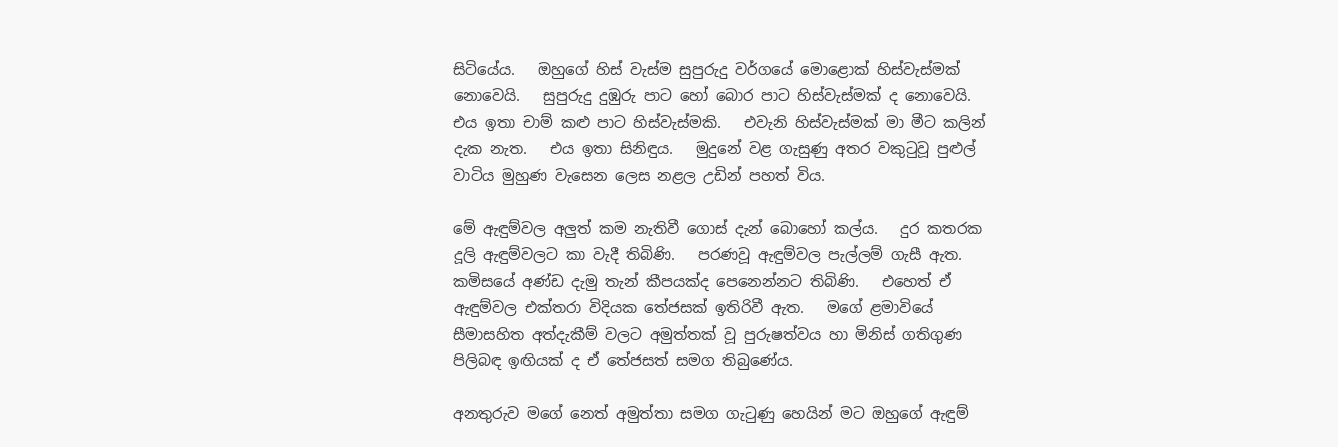සිටියේය.   ඔහුගේ හිස් වැස්ම සුපුරුදු වර්ගයේ මොළොක් හිස්වැස්මක් නොවෙයි.   සුපුරුදු දුඹුරු පාට හෝ බොර පාට හිස්වැස්මක් ද නොවෙයි.   එය ඉතා චාම් කළු පාට හිස්වැස්මකි.   එවැනි හිස්වැස්මක් මා මීට කලින් දැක නැත.   එය ඉතා සිනිඳුය.   මුදුනේ වළ ගැසුණු අතර වකුටුවූ පුළුල් වාටිය මුහුණ වැසෙන ලෙස නළල උඩින් පහත් විය.

මේ ඇඳුම්වල අලුත් කම නැතිවී ගොස් දැන් බොහෝ කල්ය.   දුර කතරක දූලි ඇඳුම්වලට කා වැදී තිබිණි.   පරණවූ ඇඳුම්වල පැල්ලම් ගැසී ඇත.   කමිසයේ අණ්ඩ දැමු තැන් කීපයක්ද පෙනෙන්නට තිබිණි.   එහෙත් ඒ ඇඳුම්වල එක්තරා විදියක තේජසක් ඉතිරිවී ඇත.   මගේ ළමාවියේ සීමාසහිත අත්දැකීම් වලට අමුත්තක් වූ පුරුෂත්වය හා මිනිස් ගතිගුණ පිලිබඳ ඉඟියක් ද ඒ තේජසත් සමග තිබුණේය.

අනතුරුව මගේ නෙත් අමුත්තා සමග ගැටුණු හෙයින් මට ඔහුගේ ඇඳුම්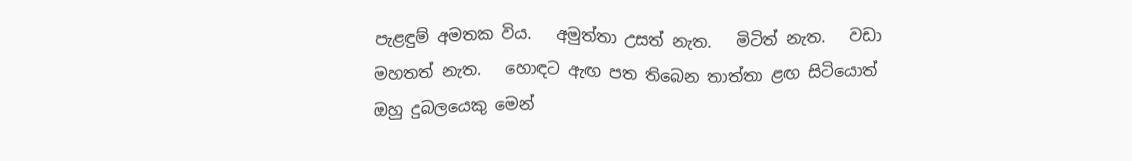පැළඳුම් අමතක විය.   අමුත්තා උසත් නැත.   මිටිත් නැත.   වඩා මහතත් නැත.   හොඳට ඇඟ පත තිබෙන තාත්තා ළඟ සිටියොත් ඔහු දුබලයෙකු මෙන්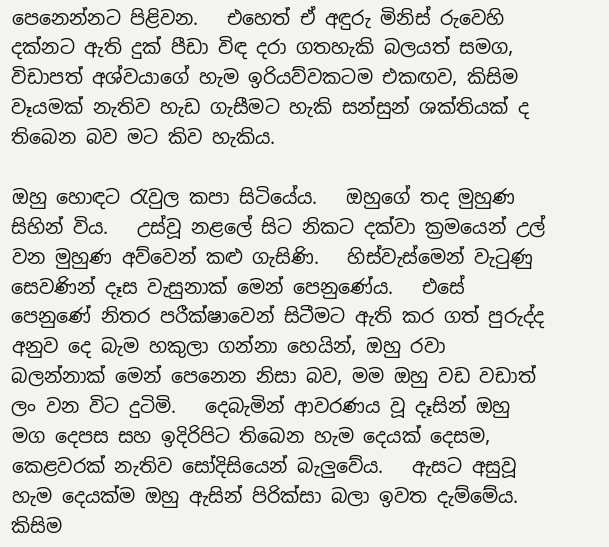පෙනෙන්නට පිළිවන.   එහෙත් ඒ අඳුරු මිනිස් රුවෙහි දක්නට ඇති දුක් පීඩා විඳ දරා ගතහැකි බලයත් සමග, විඩාපත් අශ්වයාගේ හැම ඉරියව්වකටම එකඟව, කිසිම වෑයමක් නැතිව හැඩ ගැසීමට හැකි සන්සුන් ශක්තියක් ද තිබෙන බව මට කිව හැකිය.

ඔහු හොඳට රැවුල කපා සිටියේය.   ඔහුගේ තද මුහුණ සිහින් විය.   උස්වූ නළලේ සිට නිකට දක්වා ක්‍රමයෙන් උල් වන මුහුණ අව්වෙන් කළු ගැසිණි.   හිස්වැස්මෙන් වැටුණු සෙවණින් දෑස වැසුනාක් මෙන් පෙනුණේය.   එසේ පෙනුණේ නිතර පරීක්ෂාවෙන් සිටීමට ඇති කර ගත් පුරුද්ද අනුව දෙ බැම හකුලා ගන්නා හෙයින්, ඔහු රවා බලන්නාක් මෙන් පෙනෙන නිසා බව, මම ඔහු වඩ වඩාත් ලං වන විට දුටිමි.   දෙබැමින් ආවරණය වූ දෑසින් ඔහු මග දෙපස සහ ඉදිරිපිට තිබෙන හැම දෙයක් දෙසම, කෙළවරක් නැතිව සෝදිසියෙන් බැලුවේය.   ඇසට අසුවූ හැම දෙයක්ම ඔහු ඇසින් පිරික්සා බලා ඉවත දැම්මේය.   කිසිම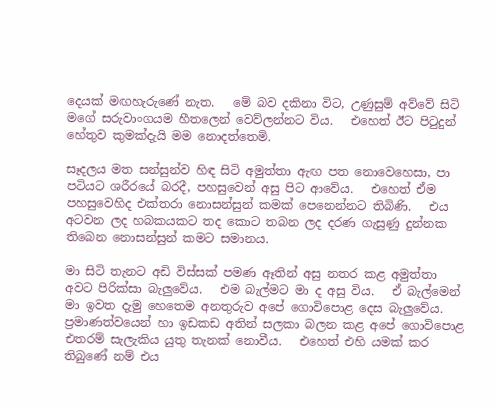දෙයක් මඟහැරුණේ නැත.   මේ බව දකිනා විට, උණුසුම් අව්වේ සිටි මගේ සරුවාංගයම හීතලෙන් වෙව්ලන්නට විය.   එහෙත් ඊට පිටුදුන් හේතුව කුමක්දැයි මම නොදත්තෙමි.

සෑදලය මත සන්සුන්ව හිඳ සිටි අමුත්තා ඇඟ පත නොවෙහෙසා, පා පටියට ශරීරයේ බරදී, පහසුවෙන් අසු පිට ආවේය.   එහෙත් ඒම පහසුවෙහිද එක්තරා නොසන්සුන් කමක් පෙනෙන්නට තිබිණි.   එය අටවන ලද හබකයකට තද කොට තබන ලද දරණ ගැසුණු දුන්නක තිබෙන නොසන්සුන් කමට සමානය.

මා සිටි තැනට අඩි විස්සක් පමණ ඈතින් අසු නතර කළ අමුත්තා අවට පිරික්සා බැලුවේය.   එම බැල්මට මා ද අසු විය.   ඒ බැල්මෙන් මා ඉවත දැමු හෙතෙම අනතුරුව අපේ ගොවිපොළ දෙස බැලුවේය.   ප්‍රමාණත්වයෙන් හා ඉඩකඩ අතින් සලකා බලන කළ අපේ ගොවිපොළ එතරම් සැලැකිය යුතු තැනක් නොවීය.   එහෙත් එහි යමක් කර තිබුණේ නම් එය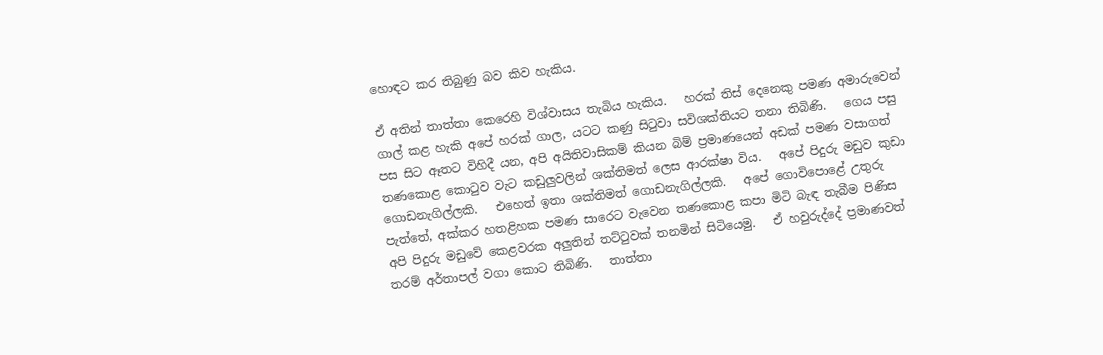හොඳට කර තිබුණු බව කිව හැකිය.

ඒ අතින් තාත්තා කෙරෙහි විශ්වාසය තැබිය හැකිය.   හරක් තිස් දෙනෙකු පමණ අමාරුවෙන් ගාල් කළ හැකි අපේ හරක් ගාල, යටට කණු සිටුවා සවිශක්තියට තනා තිබිණි.   ගෙය පසු පස සිට ඈතට විහිදී යන, අපි අයිතිවාසිකම් කියන බිම් ප්‍රමාණයෙන් අඩක් පමණ වසාගත් තණකොළ කොටුව වැට කඩුලුවලින් ශක්තිමත් ලෙස ආරක්ෂා විය.   අපේ පිදුරු මඩුව කුඩා ගොඩනැගිල්ලකි.   එහෙත් ඉතා ශක්තිමත් ගොඩනැගිල්ලකි.   අපේ ගොවිපොළේ උතුරු පැත්තේ, අක්කර හතළිහක පමණ සාරෙට වැවෙන තණකොළ කපා මිටි බැඳ තැබීම පිණිස අපි පිදුරු මඩුවේ කෙළවරක අලුතින් තට්ටුවක් තනමින් සිටියෙමු.   ඒ හවුරුද්දේ ප්‍රමාණවත් තරම් අර්තාපල් වගා කොට තිබිණි.   තාත්තා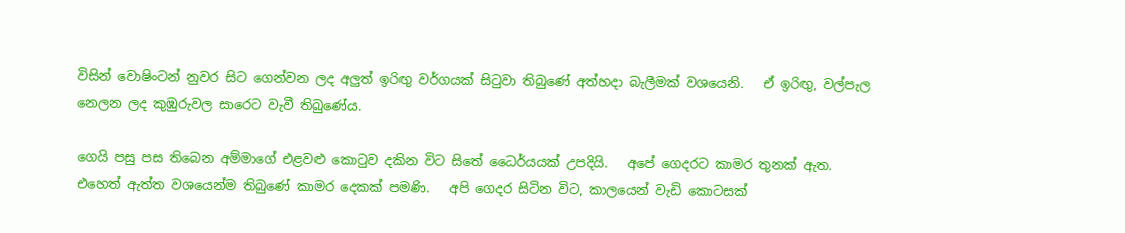විසින් වොෂිංටන් නුවර සිට ගෙන්වන ලද අලුත් ඉරිඟු වර්ගයක් සිටුවා තිබුණේ අත්හදා බැලීමක් වශයෙනි.   ඒ ඉරිඟු, වල්පැල නෙලන ලද කුඹුරුවල සාරෙට වැවී තිබුණේය.

ගෙයි පසු පස තිබෙන අම්මාගේ එළවළු කොටුව දකින විට සිතේ ධෛර්යයක් උපදියි.   අපේ ගෙදරට කාමර තුනක් ඇත.   එහෙත් ඇත්ත වශයෙන්ම තිබුණේ කාමර දෙකක් පමණි.   අපි ගෙදර සිටින විට, කාලයෙන් වැඩි කොටසක්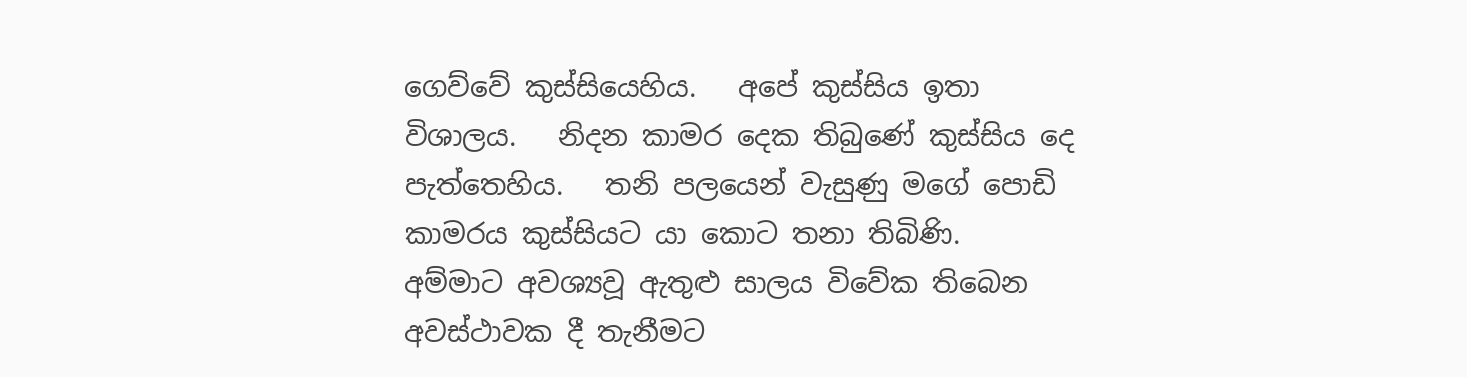ගෙව්වේ කුස්සියෙහිය.   අපේ කුස්සිය ඉතා විශාලය.   නිදන කාමර දෙක තිබුණේ කුස්සිය දෙ පැත්තෙහිය.   තනි පලයෙන් වැසුණු මගේ පොඩි කාමරය කුස්සියට යා කොට තනා තිබිණි.   අම්මාට අවශ්‍යවූ ඇතුළු සාලය විවේක තිබෙන අවස්ථාවක දී තැනීමට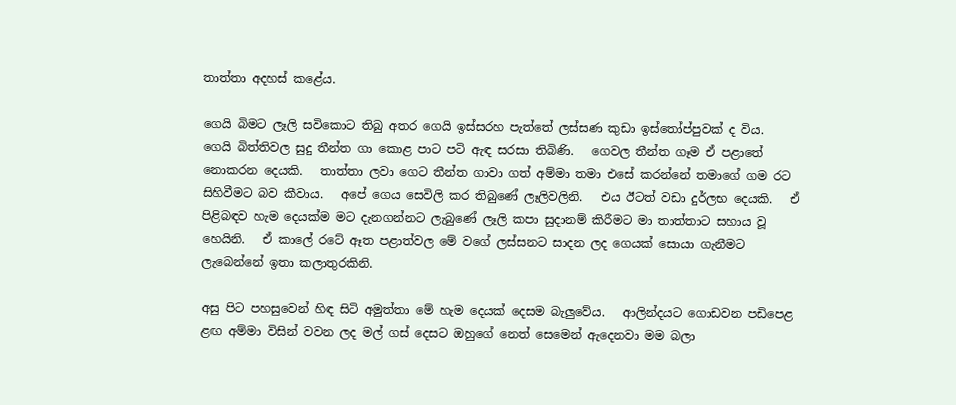තාත්තා අදහස් කළේය.

ගෙයි බිමට ලෑලි සවිකොට තිබු අතර ගෙයි ඉස්සරහ පැත්තේ ලස්සණ කුඩා ඉස්තෝප්පුවක් ද විය.   ගෙයි බිත්තිවල සුදු තීන්ත ගා කොළ පාට පටි ඇඳ සරසා තිබිණි.   ගෙවල තීන්ත ගෑම ඒ පළාතේ නොකරන දෙයකි.   තාත්තා ලවා ගෙට තීන්ත ගාවා ගත් අම්මා තමා එසේ කරන්නේ තමාගේ ගම රට සිහිවීමට බව කීවාය.   අපේ ගෙය සෙවිලි කර තිබුණේ ලෑලිවලිනි.   එය ඊටත් වඩා දුර්ලභ දෙයකි.   ඒ පිළිබඳව හැම දෙයක්ම මට දැනගන්නට ලැබුණේ ලෑලි කපා සුදානම් කිරීමට මා තාත්තාට සහාය වූ හෙයිනි.   ඒ කාලේ රටේ ඈත පළාත්වල මේ වගේ ලස්සනට සාදන ලද ගෙයක් සොයා ගැනීමට ලැබෙන්නේ ඉතා කලාතුරකිනි.

අසු පිට පහසුවෙන් හිඳ සිටි අමුත්තා මේ හැම දෙයක් දෙසම බැලුවේය.   ආලින්දයට ගොඩවන පඩිපෙළ ළඟ අම්මා විසින් වවන ලද මල් ගස් දෙසට ඔහුගේ නෙත් සෙමෙන් ඇදෙනවා මම බලා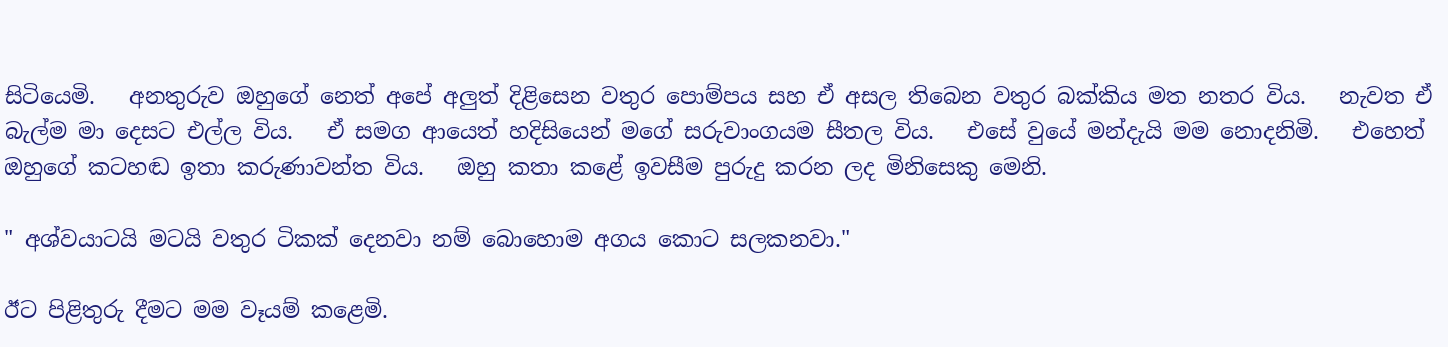සිටියෙමි.   අනතුරුව ඔහුගේ නෙත් අපේ අලුත් දිළිසෙන වතුර පොම්පය සහ ඒ අසල තිබෙන වතුර බක්කිය මත නතර විය.   නැවත ඒ බැල්ම මා දෙසට එල්ල විය.   ඒ සමග ආයෙත් හදිසියෙන් මගේ සරුවාංගයම සීතල විය.   එසේ වුයේ මන්දැයි මම නොදනිමි.   එහෙත් ඔහුගේ කටහඬ ඉතා කරුණාවන්ත විය.   ඔහු කතා කළේ ඉවසීම පුරුදු කරන ලද මිනිසෙකු මෙනි.

" අශ්වයාටයි මටයි වතුර ටිකක් දෙනවා නම් බොහොම අගය කොට සලකනවා."

ඊට පිළිතුරු දීමට මම වෑයම් කළෙමි.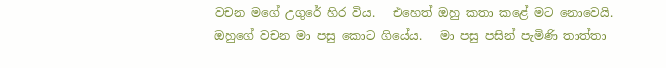වචන මගේ උගුරේ හිර විය.   එහෙත් ඔහු කතා කළේ මට නොවෙයි.   ඔහුගේ වචන මා පසු කොට ගියේය.   මා පසු පසින් පැමිණි තාත්තා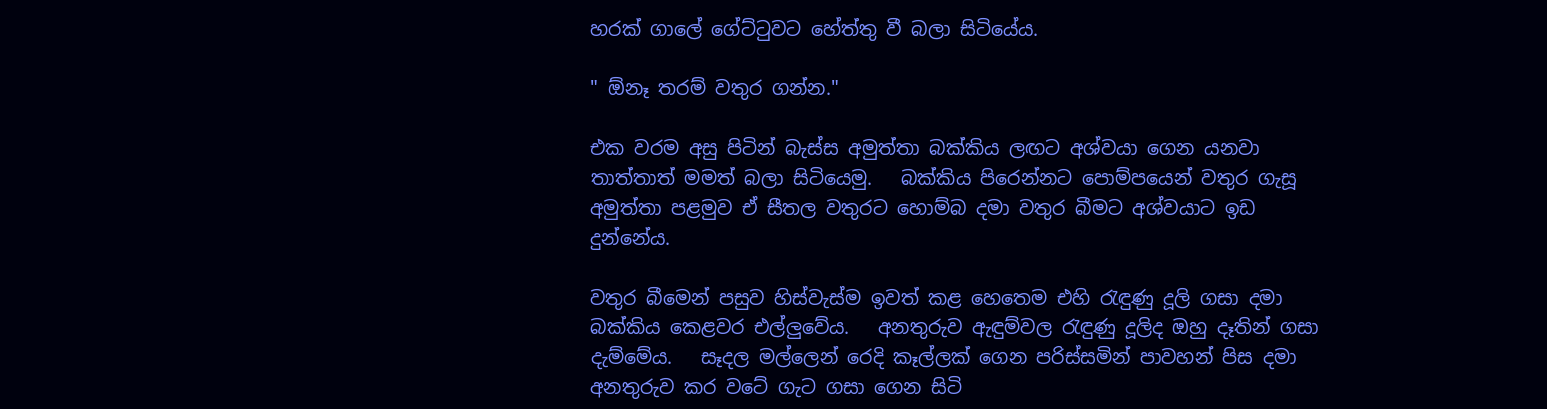හරක් ගාලේ ගේට්ටුවට හේත්තු වී බලා සිටියේය.

" ඕනෑ තරම් වතුර ගන්න."

එක වරම අසු පිටින් බැස්ස අමුත්තා බක්කිය ලඟට අශ්වයා ගෙන යනවා තාත්තාත් මමත් බලා සිටියෙමු.   බක්කිය පිරෙන්නට පොම්පයෙන් වතුර ගැසූ අමුත්තා පළමුව ඒ සීතල වතුරට හොම්බ දමා වතුර බීමට අශ්වයාට ඉඩ දුන්නේය.

වතුර බීමෙන් පසුව හිස්වැස්ම ඉවත් කළ හෙතෙම එහි රැඳුණු දූලි ගසා දමා බක්කිය කෙළවර එල්ලුවේය.   අනතුරුව ඇඳුම්වල රැඳුණු දූලිද ඔහු දෑතින් ගසා දැම්මේය.   සෑදල මල්ලෙන් රෙදි කෑල්ලක් ගෙන පරිස්සමින් පාවහන් පිස දමා අනතුරුව කර වටේ ගැට ගසා ගෙන සිටි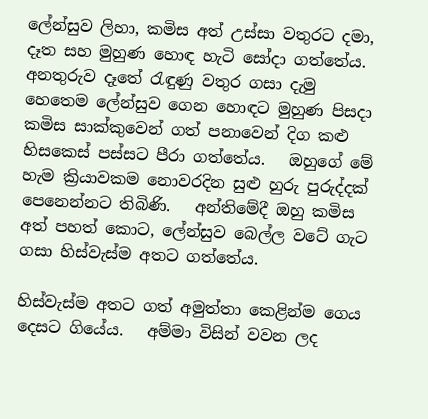ලේන්සුව ලිහා, කමිස අත් උස්සා වතුරට දමා, දෑත සහ මුහුණ හොඳ හැටි සෝදා ගත්තේය.   අනතුරුව දෑතේ රැඳුණු වතුර ගසා දැමු හෙතෙම ලේන්සුව ගෙන හොඳට මුහුණ පිසදා කමිස සාක්කුවෙන් ගත් පනාවෙන් දිග කළු හිසකෙස් පස්සට පීරා ගත්තේය.   ඔහුගේ මේ හැම ක්‍රියාවකම නොවරදින සුළු හුරු පුරුද්දක් පෙනෙන්නට තිබිණි.   අන්තිමේදී ඔහු කමිස අත් පහත් කොට, ලේන්සුව බෙල්ල වටේ ගැට ගසා හිස්වැස්ම අතට ගත්තේය.

හිස්වැස්ම අතට ගත් අමුත්තා කෙළින්ම ගෙය දෙසට ගියේය.   අම්මා විසින් වවන ලද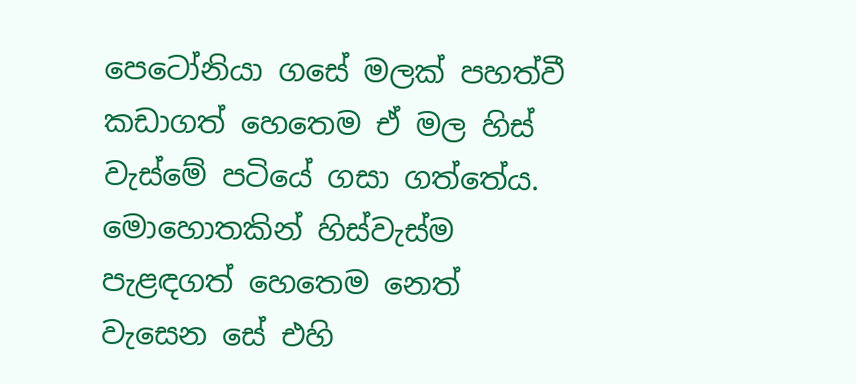පෙටෝනියා ගසේ මලක් පහත්වී කඩාගත් හෙතෙම ඒ මල හිස් වැස්මේ පටියේ ගසා ගත්තේය.   මොහොතකින් හිස්වැස්ම පැළඳගත් හෙතෙම නෙත් වැසෙන සේ එහි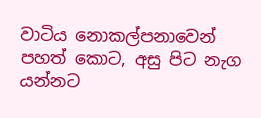වාටිය නොකල්පනාවෙන් පහත් කොට, අසු පිට නැග යන්නට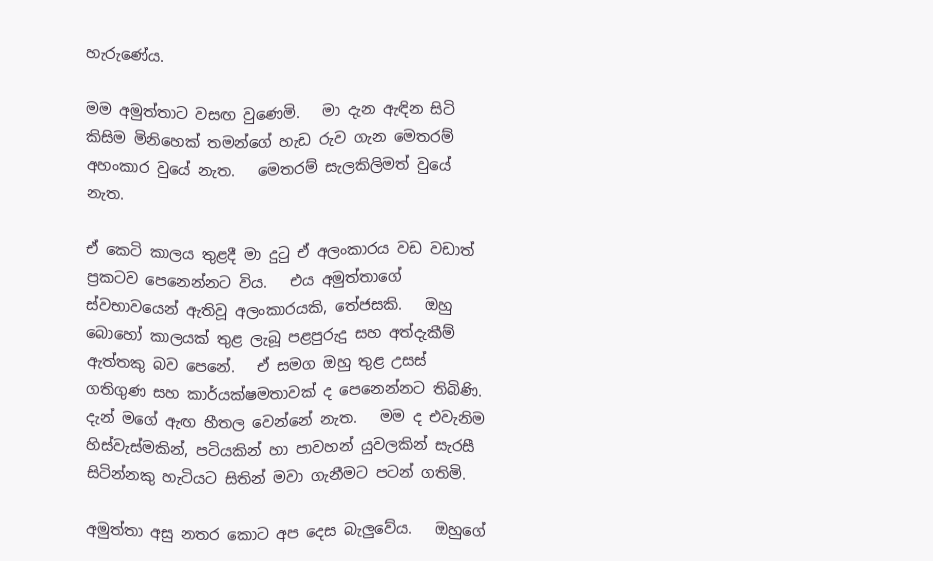හැරුණේය.

මම අමුත්තාට වසඟ වුණෙමි.   මා දැන ඇඳින සිටි කිසිම මිනිහෙක් තමන්ගේ හැඩ රුව ගැන මෙතරම් අහංකාර වුයේ නැත.   මෙතරම් සැලකිලිමත් වුයේ නැත.

ඒ කෙටි කාලය තුළදී මා දුටු ඒ අලංකාරය වඩ වඩාත් ප්‍රකටව පෙනෙන්නට විය.   එය අමුත්තාගේ ස්වභාවයෙන් ඇතිවූ අලංකාරයකි, තේජසකි.   ඔහු බොහෝ කාලයක් තුළ ලැබූ පළපුරුදු සහ අත්දැකීම් ඇත්තකු බව පෙනේ.   ඒ සමග ඔහු තුළ උසස් ගතිගුණ සහ කාර්යක්ෂමතාවක් ද පෙනෙන්නට තිබිණි.   දැන් මගේ ඇඟ හීතල වෙන්නේ නැත.   මම ද එවැනිම හිස්වැස්මකින්, පටියකින් හා පාවහන් යුවලකින් සැරසී සිටින්නකු හැටියට සිතින් මවා ගැනීමට පටන් ගතිමි.

අමුත්තා අසු නතර කොට අප දෙස බැලුවේය.   ඔහුගේ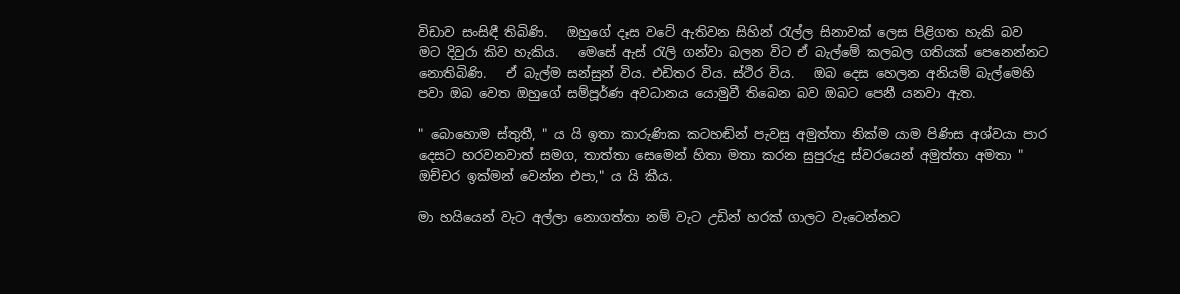විඩාව සංසිඳී තිබිණි.   ඔහුගේ දෑස වටේ ඇතිවන සිහින් රැල්ල සිනාවක් ලෙස පිළිගත හැකි බව මට දිවුරා කිව හැකිය.   මෙසේ ඇස් රැලි ගන්වා බලන විට ඒ බැල්මේ කලබල ගතියක් පෙනෙන්නට නොතිබිණි.   ඒ බැල්ම සන්සුන් විය. එඩිතර විය. ස්ථිර විය.   ඔබ දෙස හෙලන අනියම් බැල්මෙහි පවා ඔබ වෙත ඔහුගේ සම්පූර්ණ අවධානය යොමුවී තිබෙන බව ඔබට පෙනී යනවා ඇත.

" බොහොම ස්තුතී, " ය යි ඉතා කාරුණික කටහඬින් පැවසු අමුත්තා නික්ම යාම පිණිස අශ්වයා පාර දෙසට හරවනවාත් සමග, තාත්තා සෙමෙන් හිතා මතා කරන සුපුරුදු ස්වරයෙන් අමුත්තා අමතා " ඔච්චර ඉක්මන් වෙන්න එපා," ය යි කීය.

මා හයියෙන් වැට අල්ලා නොගත්තා නම් වැට උඩින් හරක් ගාලට වැටෙන්නට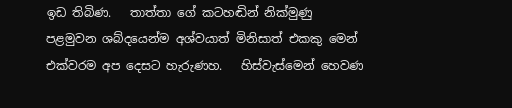ඉඩ තිබිණ.   තාත්තා ගේ කටහඬින් නික්මුණු පළමුවන ශබ්දයෙන්ම අශ්වයාත් මිනිසාත් එකකු මෙන් එක්වරම අප දෙසට හැරුණහ.   හිස්වැස්මෙන් හෙවණ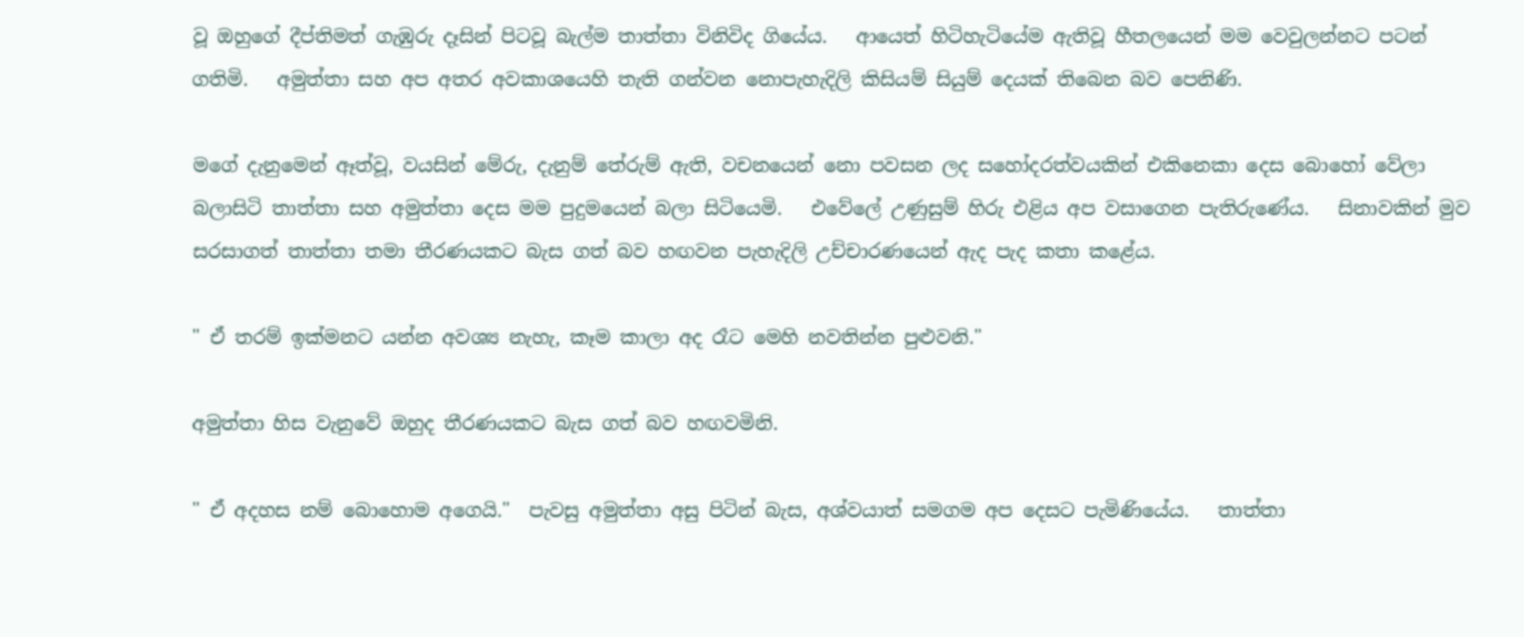වූ ඔහුගේ දීප්තිමත් ගැඹුරු දෑසින් පිටවූ බැල්ම තාත්තා විනිවිද ගියේය.   ආයෙත් හිටිහැටියේම ඇතිවූ හීතලයෙන් මම වෙවුලන්නට පටන් ගතිමි.   අමුත්තා සහ අප අතර අවකාශයෙහි තැති ගන්වන නොපැහැදිලි කිසියම් සියුම් දෙයක් තිබෙන බව පෙනිණි.

මගේ දැනුමෙන් ඈත්වූ, වයසින් මේරු, දැනුම් තේරුම් ඇති, වචනයෙන් නො පවසන ලද සහෝදරත්වයකින් එකිනෙකා දෙස බොහෝ වේලා බලාසිටි තාත්තා සහ අමුත්තා දෙස මම පුදුමයෙන් බලා සිටියෙමි.   එවේලේ උණුසුම් හිරු එළිය අප වසාගෙන පැතිරුණේය.   සිනාවකින් මුව සරසාගත් තාත්තා තමා තීරණයකට බැස ගත් බව හඟවන පැහැදිලි උච්චාරණයෙන් ඇද පැද කතා කළේය.

" ඒ තරම් ඉක්මනට යන්න අවශ්‍ය නැහැ, කෑම කාලා අද රෑට මෙහි නවතින්න පුළුවනි."

අමුත්තා හිස වැනුවේ ඔහුද තීරණයකට බැස ගත් බව හඟවමිනි.

" ඒ අදහස නම් බොහොම අගෙයි."  පැවසු අමුත්තා අසු පිටින් බැස, අශ්වයාත් සමගම අප දෙසට පැමිණියේය.   තාත්තා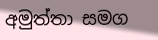අමුත්තා සමග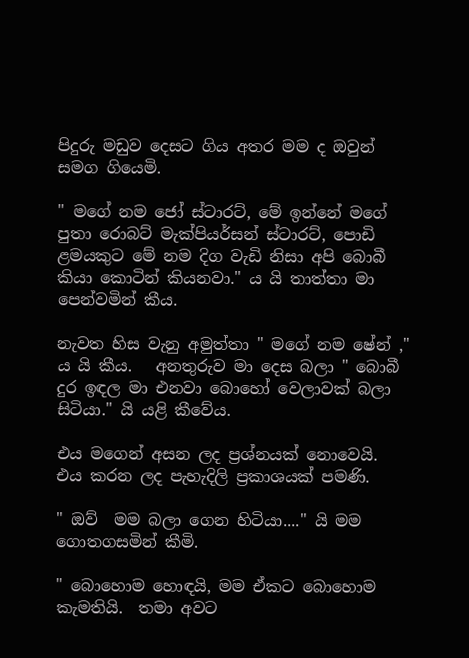පිදුරු මඩුව දෙසට ගිය අතර මම ද ඔවුන් සමග ගියෙමි.

" මගේ නම ජෝ ස්ටාරට්, මේ ඉන්නේ මගේ පුතා රොබට් මැක්පියර්සන් ස්ටාරට්, පොඩි ළමයකුට මේ නම දිග වැඩි නිසා අපි බොබී කියා කොටින් කියනවා." ය යි තාත්තා මා පෙන්වමින් කීය.

නැවත හිස වැනු අමුත්තා " මගේ නම ෂේන් ," ය යි කීය.   අනතුරුව මා දෙස බලා " බොබී දුර ඉඳල මා එනවා බොහෝ වෙලාවක් බලා සිටියා." යි යළි කීවේය.

එය මගෙන් අසන ලද ප්‍රශ්නයක් නොවෙයි.   එය කරන ලද පැහැදිලි ප්‍රකාශයක් පමණි.

" ඔව්  මම බලා ගෙන හිටියා...." යි මම ගොතගසමින් කීමි.

" බොහොම හොඳයි, මම ඒකට බොහොම කැමතියි.  තමා අවට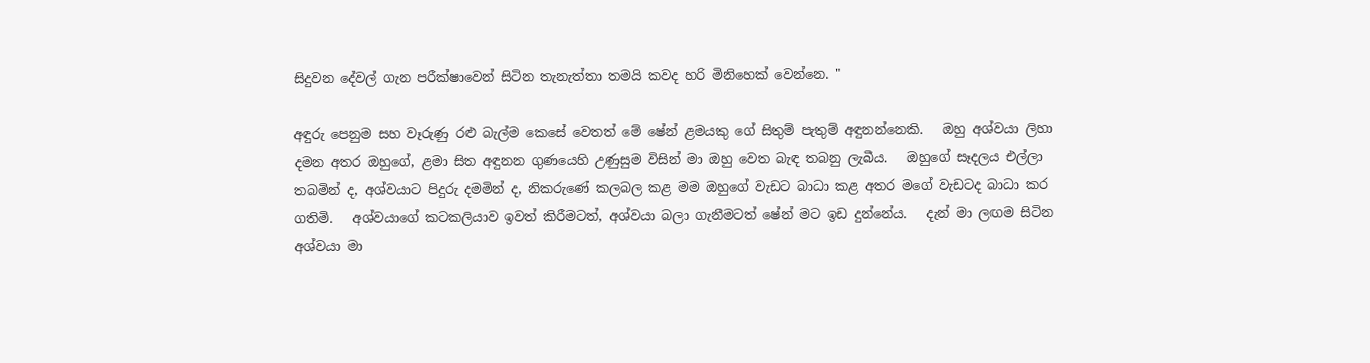සිදුවන දේවල් ගැන පරීක්ෂාවෙන් සිටින තැනැත්තා තමයි කවද හරි මිනිහෙක් වෙන්නෙ. "

අඳුරු පෙනුම සහ වෑරුණු රළු බැල්ම කෙසේ වෙතත් මේ ෂේන් ළමයකු ගේ සිතුම් පැතුම් අඳුනන්නෙකි.   ඔහු අශ්වයා ලිහා දමන අතර ඔහුගේ, ළමා සිත අඳුනන ගුණයෙහි උණුසුම විසින් මා ඔහු වෙත බැඳ තබනු ලැබීය.   ඔහුගේ සෑදලය එල්ලා තබමින් ද, අශ්වයාට පිදුරු දමමින් ද, නිකරුණේ කලබල කළ මම ඔහුගේ වැඩට බාධා කළ අතර මගේ වැඩටද බාධා කර ගතිමි.   අශ්වයාගේ කටකලියාව ඉවත් කිරීමටත්, අශ්වයා බලා ගැනීමටත් ෂේන් මට ඉඩ දුන්නේය.   දැන් මා ලඟම සිටින අශ්වයා මා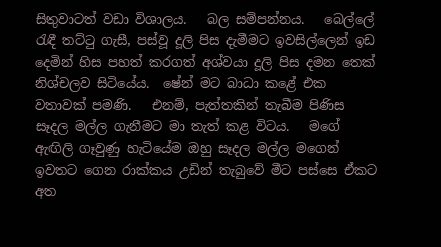සිතුවාටත් වඩා විශාලය.   බල සම්පන්නය.   බෙල්ලේ රැඳී තට්ටු ගැසී, පස්වූ දූලි පිස දැමීමට ඉවසිල්ලෙන් ඉඩ දෙමින් හිස පහත් කරගත් අශ්වයා දූලි පිස දමන තෙක් නිශ්චලව සිටියේය.  ෂේන් මට බාධා කළේ එක වතාවක් පමණි.   එනම්, පැත්තකින් තැබීම පිණිස සෑදල මල්ල ගැනීමට මා තැත් කළ විටය.   මගේ ඇඟිලි ගෑවුණු හැටියේම ඔහු සෑදල මල්ල මගෙන් ඉවතට ගෙන රාක්කය උඩින් තැබුවේ මීට පස්සෙ ඒකට අත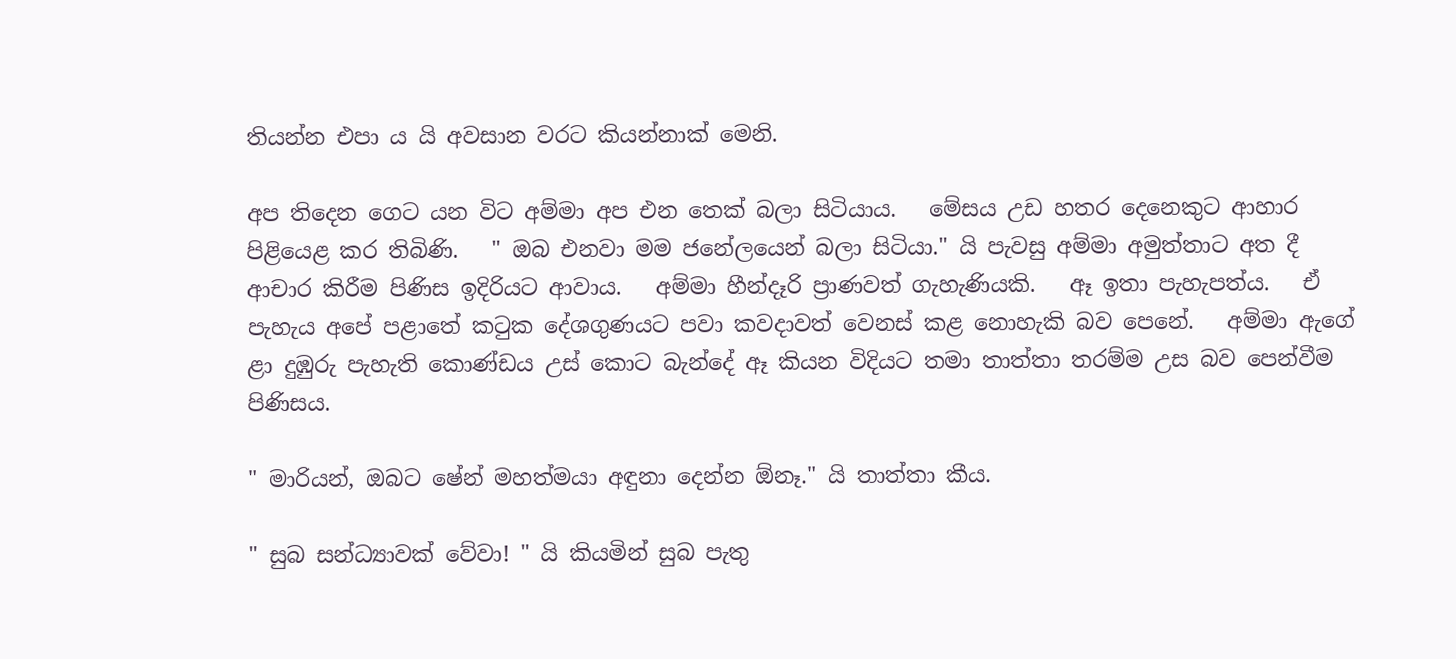තියන්න එපා ය යි අවසාන වරට කියන්නාක් මෙනි.

අප තිදෙන ගෙට යන විට අම්මා අප එන තෙක් බලා සිටියාය.   මේසය උඩ හතර දෙනෙකුට ආහාර පිළියෙළ කර තිබිණි.   " ඔබ එනවා මම ජනේලයෙන් බලා සිටියා." යි පැවසු අම්මා අමුත්තාට අත දී ආචාර කිරීම පිණිස ඉදිරියට ආවාය.   අම්මා හීන්දෑරි ප්‍රාණවත් ගැහැණියකි.   ඈ ඉතා පැහැපත්ය.   ඒ පැහැය අපේ පළාතේ කටුක දේශගුණයට පවා කවදාවත් වෙනස් කළ නොහැකි බව පෙනේ.   අම්මා ඇගේ ළා දුඹුරු පැහැති කොණ්ඩය උස් කොට බැන්දේ ඈ කියන විදියට තමා තාත්තා තරම්ම උස බව පෙන්වීම පිණිසය.

" මාරියන්, ඔබට ෂේන් මහත්මයා අඳුනා දෙන්න ඕනෑ." යි තාත්තා කීය.

" සුබ සන්ධ්‍යාවක් වේවා! " යි කියමින් සුබ පැතු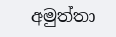අමුත්තා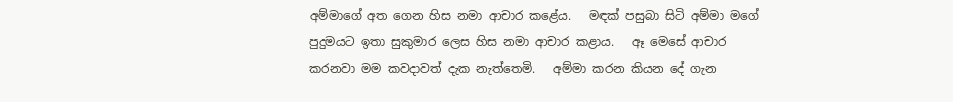අම්මාගේ අත ගෙන හිස නමා ආචාර කළේය.   මඳක් පසුබා සිටි අම්මා මගේ පුදුමයට ඉතා සුකුමාර ලෙස හිස නමා ආචාර කළාය.   ඈ මෙසේ ආචාර කරනවා මම කවදාවත් දැක නැත්තෙමි.   අම්මා කරන කියන දේ ගැන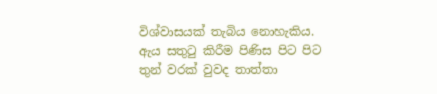විශ්වාසයක් තැබිය නොහැකිය.   ඇය සතුටු කිරීම පිණිස පිට පිට තුන් වරක් වුවද තාත්තා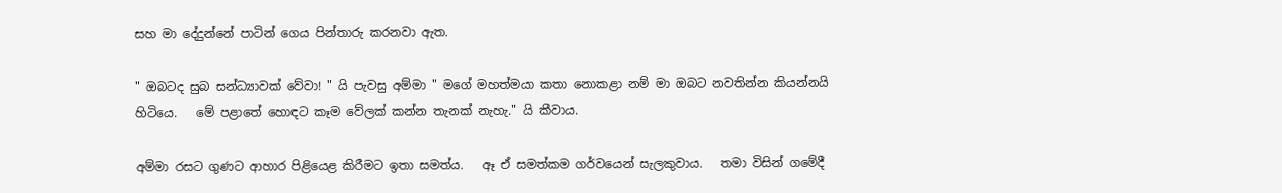සහ මා දේදුන්නේ පාටින් ගෙය පින්තාරු කරනවා ඇත.

" ඔබටද සුබ සන්ධ්‍යාවක් වේවා! " යි පැවසු අම්මා " මගේ මහත්මයා කතා නොකළා නම් මා ඔබට නවතින්න කියන්නයි හිටියෙ.   මේ පළාතේ හොඳට කෑම වේලක් කන්න තැනක් නැහැ." යි කීවාය.

අම්මා රසට ගුණට ආහාර පිළියෙළ කිරීමට ඉතා සමත්ය.   ඈ ඒ සමත්කම ගර්වයෙන් සැලකුවාය.   තමා විසින් ගමේදී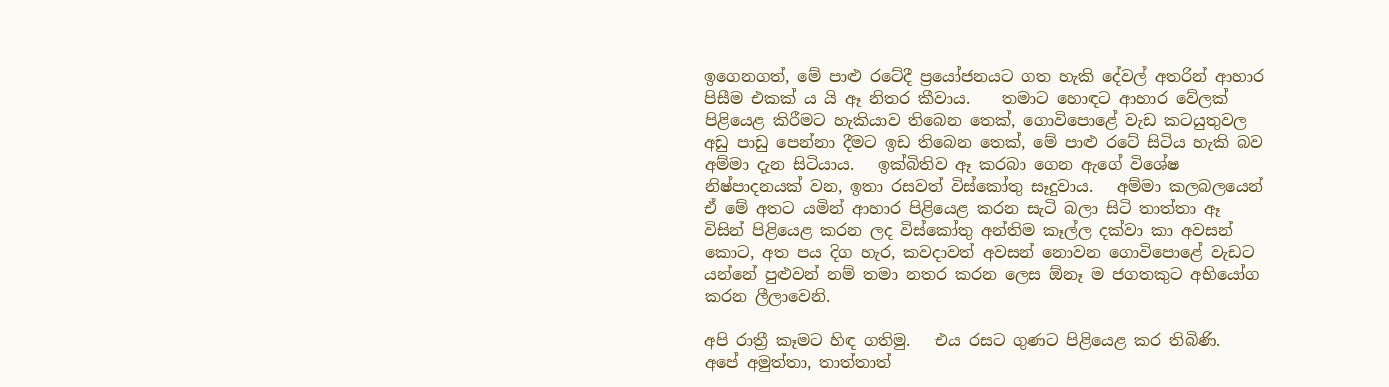ඉගෙනගත්, මේ පාළු රටේදී ප්‍රයෝජනයට ගත හැකි දේවල් අතරින් ආහාර පිසීම එකක් ය යි ඈ නිතර කීවාය.    තමාට හොඳට ආහාර වේලක් පිළියෙළ කිරීමට හැකියාව තිබෙන තෙක්, ගොවිපොළේ වැඩ කටයුතුවල අඩු පාඩු පෙන්නා දීමට ඉඩ තිබෙන තෙක්, මේ පාළු රටේ සිටිය හැකි බව අම්මා දැන සිටියාය.   ඉක්බිතිව ඈ කරබා ගෙන ඇගේ විශේෂ නිෂ්පාදනයක් වන, ඉතා රසවත් විස්කෝතු සෑදුවාය.   අම්මා කලබලයෙන් ඒ මේ අතට යමින් ආහාර පිළියෙළ කරන සැටි බලා සිටි තාත්තා ඈ විසින් පිළියෙළ කරන ලද විස්කෝතු අන්තිම කෑල්ල දක්වා කා අවසන් කොට, අත පය දිග හැර, කවදාවත් අවසන් නොවන ගොවිපොළේ වැඩට යන්නේ පුළුවන් නම් තමා නතර කරන ලෙස ඕනෑ ම ජගතකුට අභියෝග කරන ලීලාවෙනි.

අපි රාත්‍රී කෑමට හිඳ ගතිමු.   එය රසට ගුණට පිළියෙළ කර තිබිණි.   අපේ අමුත්තා, තාත්තාත්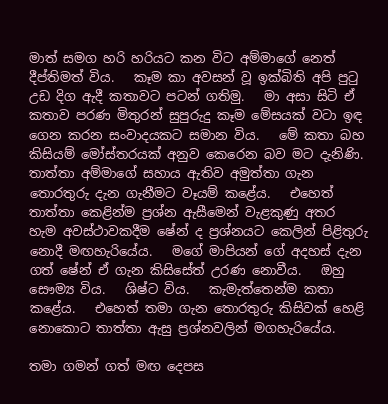මාත් සමග හරි හරියට කන විට අම්මාගේ නෙත් දීප්තිමත් විය.   කෑම කා අවසන් වූ ඉක්බිති අපි පුටු උඩ දිග ඇදී කතාවට පටන් ගතිමු.   මා අසා සිටි ඒ කතාව පරණ මිතුරන් සුපුරුදු කෑම මේසයක් වටා ඉඳ ගෙන කරන සංවාදයකට සමාන විය.   මේ කතා බහ කිසියම් මෝස්තරයක් අනුව කෙරෙන බව මට දැනිණි.   තාත්තා අම්මාගේ සහාය ඇතිව අමුත්තා ගැන තොරතුරු දැන ගැනීමට වෑයම් කළේය.   එහෙත් තාත්තා කෙළින්ම ප්‍රශ්න ඇසීමෙන් වැළකුණු අතර හැම අවස්ථාවකදීම ෂේන් ද ප්‍රශ්නයට කෙලින් පිළිතුරු නොදී මඟහැරියේය.   මගේ මාපියන් ගේ අදහස් දැන ගත් ෂේන් ඒ ගැන කිසිසේත් උරණ නොවීය.   ඔහු සෞම්‍ය විය.   ශිෂ්ට විය.   කැමැත්තෙන්ම කතා කළේය.   එහෙත් තමා ගැන තොරතුරු කිසිවක් හෙළි නොකොට තාත්තා ඇසු ප්‍රශ්නවලින් මගහැරියේය.

තමා ගමන් ගත් මඟ දෙපස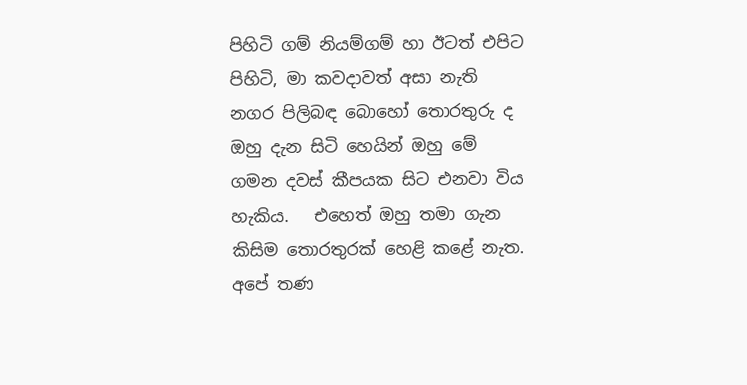පිහිටි ගම් නියම්ගම් හා ඊටත් එපිට පිහිටි, මා කවදාවත් අසා නැති නගර පිලිබඳ බොහෝ තොරතුරු ද ඔහු දැන සිටි හෙයින් ඔහු මේ ගමන දවස් කීපයක සිට එනවා විය හැකිය.   එහෙත් ඔහු තමා ගැන කිසිම තොරතුරක් හෙළි කළේ නැත.   අපේ තණ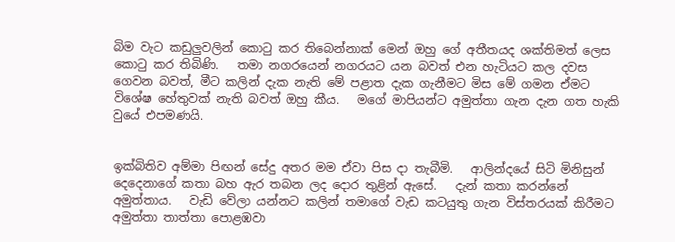බිම වැට කඩුලුවලින් කොටු කර තිබෙන්නාක් මෙන් ඔහු ගේ අතීතයද ශක්තිමත් ලෙස කොටු කර තිබිණි.   තමා නගරයෙන් නගරයට යන බවත් එන හැටියට කල දවස ගෙවන බවත්, මීට කලින් දැක නැති මේ පළාත දැක ගැනීමට මිස මේ ගමන ඒමට විශේෂ හේතුවක් නැති බවත් ඔහු කීය.   මගේ මාපියන්ට අමුත්තා ගැන දැන ගත හැකි වුයේ එපමණයි.


ඉක්බිතිව අම්මා පිඟන් සේදු අතර මම ඒවා පිස දා තැබීමි.   ආලින්දයේ සිටි මිනිසුන් දෙදෙනාගේ කතා බහ ඇර තබන ලද දොර තුළින් ඇසේ.   දැන් කතා කරන්නේ අමුත්තාය.   වැඩි වේලා යන්නට කලින් තමාගේ වැඩ කටයුතු ගැන විස්තරයක් කිරීමට අමුත්තා තාත්තා පොළඹවා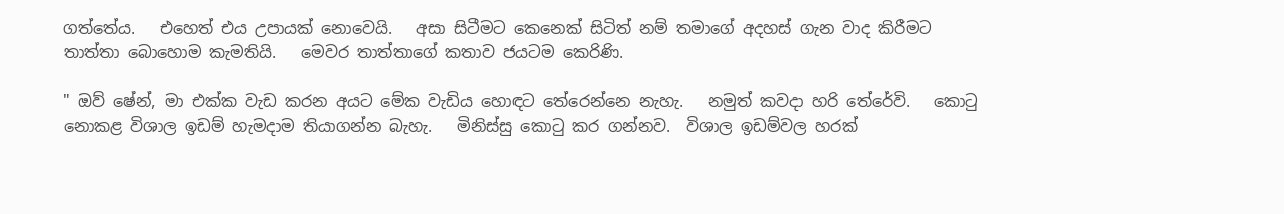ගත්තේය.   එහෙත් එය උපායක් නොවෙයි.   අසා සිටීමට කෙනෙක් සිටිත් නම් තමාගේ අදහස් ගැන වාද කිරීමට තාත්තා බොහොම කැමතියි.   මෙවර තාත්තාගේ කතාව ජයටම කෙරිණි.

" ඔව් ෂේන්, මා එක්ක වැඩ කරන අයට මේක වැඩිය හොඳට තේරෙන්නෙ නැහැ.   නමුත් කවදා හරි තේරේවි.   කොටු නොකළ විශාල ඉඩම් හැමදාම තියාගන්න බැහැ.   මිනිස්සු කොටු කර ගන්නව.  විශාල ඉඩම්වල හරක්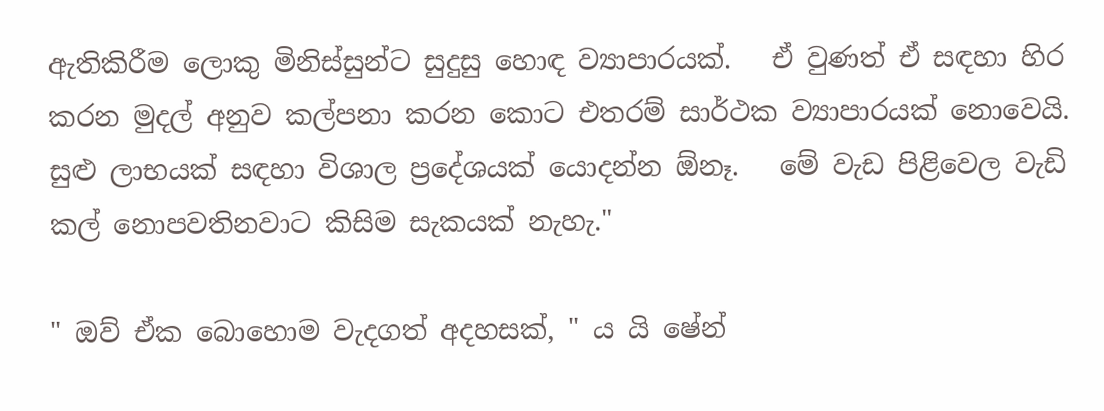ඇතිකිරීම ලොකු මිනිස්සුන්ට සුදුසු හොඳ ව්‍යාපාරයක්.   ඒ වුණත් ඒ සඳහා හිර කරන මුදල් අනුව කල්පනා කරන කොට එතරම් සාර්ථක ව්‍යාපාරයක් නොවෙයි.   සුළු ලාභයක් සඳහා විශාල ප්‍රදේශයක් යොදන්න ඕනෑ.   මේ වැඩ පිළිවෙල වැඩි කල් නොපවතිනවාට කිසිම සැකයක් නැහැ."

" ඔව් ඒක බොහොම වැදගත් අදහසක්, " ය යි ෂේන්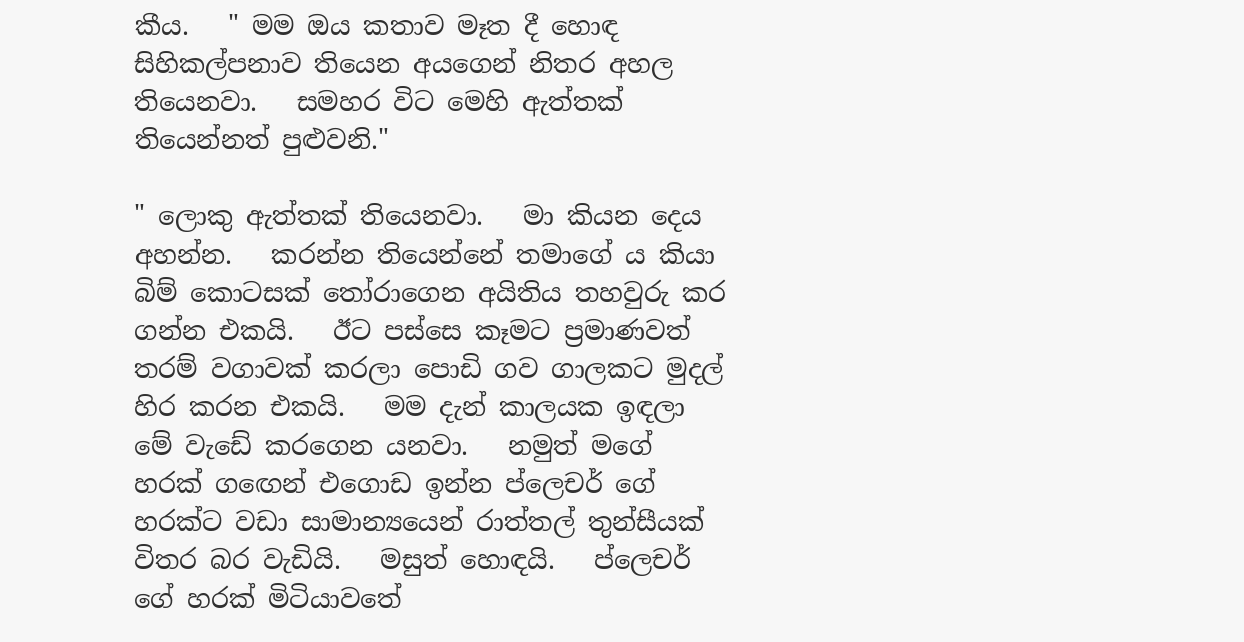කීය.   " මම ඔය කතාව මෑත දී හොඳ සිහිකල්පනාව තියෙන අයගෙන් නිතර අහල තියෙනවා.   සමහර විට මෙහි ඇත්තක් තියෙන්නත් පුළුවනි."

" ලොකු ඇත්තක් තියෙනවා.   මා කියන දෙය අහන්න.   කරන්න තියෙන්නේ තමාගේ ය කියා බිම් කොටසක් තෝරාගෙන අයිතිය තහවුරු කර ගන්න එකයි.   ඊට පස්සෙ කෑමට ප්‍රමාණවත් තරම් වගාවක් කරලා පොඩි ගව ගාලකට මුදල් හිර කරන එකයි.   මම දැන් කාලයක ඉඳලා මේ වැඩේ කරගෙන යනවා.   නමුත් මගේ හරක් ගඟෙන් එගොඩ ඉන්න ප්ලෙචර් ගේ හරක්ට වඩා සාමාන්‍යයෙන් රාත්තල් තුන්සීයක් විතර බර වැඩියි.   මසුත් හොඳයි.   ප්ලෙචර් ගේ හරක් මිටියාවතේ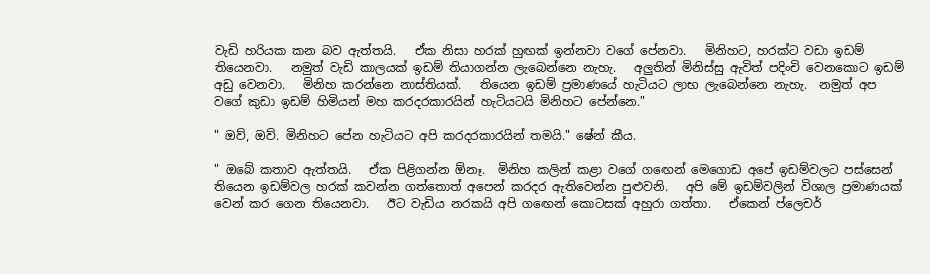වැඩි හරියක කන බව ඇත්තයි.   ඒක නිසා හරක් හුඟක් ඉන්නවා වගේ පේනවා.   මිනිහට, හරක්ට වඩා ඉඩම් තියෙනවා.   නමුත් වැඩි කාලයක් ඉඩම් තියාගන්න ලැබෙන්නෙ නැහැ.   අලුතින් මිනිස්සු ඇවිත් පදිංචි වෙනකොට ඉඩම් අඩු වෙනවා.   මිනිහ කරන්නෙ නාස්තියක්.   තියෙන ඉඩම් ප්‍රමාණයේ හැටියට ලාභ ලැබෙන්නෙ නැහැ.  නමුත් අප වගේ කුඩා ඉඩම් හිමියන් මහ කරදරකාරයින් හැටියටයි මිනිහට පේන්නෙ."

" ඔව්, ඔව්. මිනිහට පේන හැටියට අපි කරදරකාරයින් තමයි." ෂේන් කීය.

" ඔබේ කතාව ඇත්තයි.   ඒක පිළිගන්න ඕනෑ.  මිනිහ කලින් කළා වගේ ගඟෙන් මෙගොඩ අපේ ඉඩම්වලට පස්සෙන් තියෙන ඉඩම්වල හරක් කවන්න ගත්තොත් අපෙන් කරදර ඇතිවෙන්න පුළුවනි.   අපි මේ ඉඩම්වලින් විශාල ප්‍රමාණයක් වෙන් කර ගෙන තියෙනවා.   ඊට වැඩිය නරකයි අපි ගඟෙන් කොටසක් අහුරා ගත්තා.   ඒකෙන් ප්ලෙචර්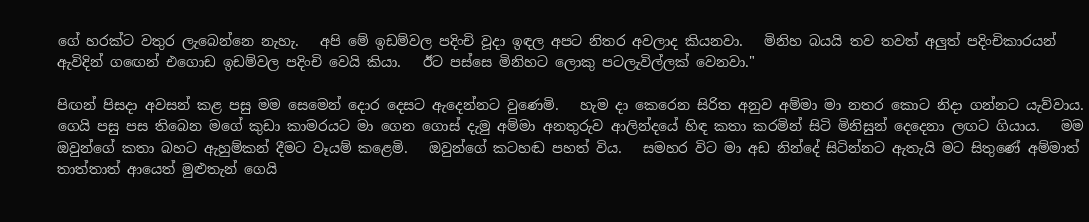ගේ හරක්ට වතුර ලැබෙන්නෙ නැහැ.   අපි මේ ඉඩම්වල පදිංචි වූදා ඉඳල අපට නිතර අවලාද කියනවා.   මිනිහ බයයි තව තවත් අලුත් පදිංචිකාරයන් ඇවිදින් ගඟෙන් එගොඩ ඉඩම්වල පදිංචි වෙයි කියා.   ඊට පස්සෙ මිනිහට ලොකු පටලැවිල්ලක් වෙනවා."

පිඟන් පිසදා අවසන් කළ පසු මම සෙමෙන් දොර දෙසට ඇදෙන්නට වුණෙමි.   හැම දා කෙරෙන සිරිත අනුව අම්මා මා නතර කොට නිදා ගන්නට යැව්වාය.   ගෙයි පසු පස තිබෙන මගේ කුඩා කාමරයට මා ගෙන ගොස් දැමු අම්මා අනතුරුව ආලින්දයේ හිඳ කතා කරමින් සිටි මිනිසුන් දෙදෙනා ලඟට ගියාය.   මම ඔවුන්ගේ කතා බහට ඇහුම්කන් දීමට වෑයම් කළෙමි.   ඔවුන්ගේ කටහඬ පහත් විය.   සමහර විට මා අඩ නින්දේ සිටින්නට ඇතැයි මට සිතුණේ අම්මාත් තාත්තාත් ආයෙත් මුළුතැන් ගෙයි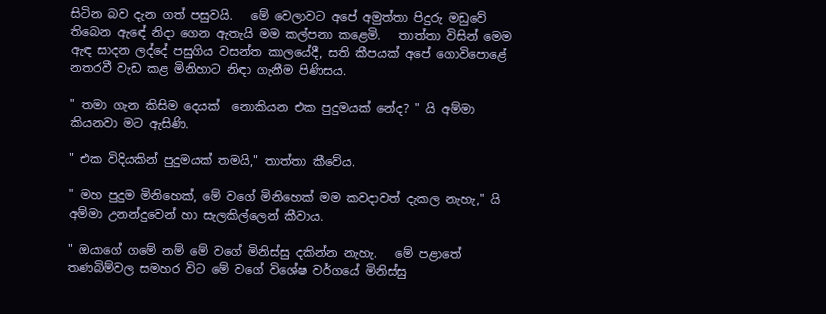සිටින බව දැන ගත් පසුවයි.   මේ වෙලාවට අපේ අමුත්තා පිදුරු මඩුවේ තිබෙන ඇඳේ නිදා ගෙන ඇතැයි මම කල්පනා කළෙමි.   තාත්තා විසින් මෙම ඇඳ සාදන ලද්දේ පසුගිය වසන්ත කාලයේදී, සති කීපයක් අපේ ගොවිපොළේ නතරවී වැඩ කළ මිනිහාට නිඳා ගැනීම පිණිසය.

" තමා ගැන කිසිම දෙයක්  නොකියන එක පුදුමයක් නේද? " යි අම්මා කියනවා මට ඇසිණි.

" එක විදියකින් පුදුමයක් තමයි," තාත්තා කීවේය.

" මහ පුදුම මිනිහෙක්, මේ වගේ මිනිහෙක් මම කවදාවත් දැකල නැහැ," යි අම්මා උනන්දුවෙන් හා සැලකිල්ලෙන් කීවාය.

" ඔයාගේ ගමේ නම් මේ වගේ මිනිස්සු දකින්න නැහැ.   මේ පළාතේ තණබිම්වල සමහර විට මේ වගේ විශේෂ වර්ගයේ මිනිස්සු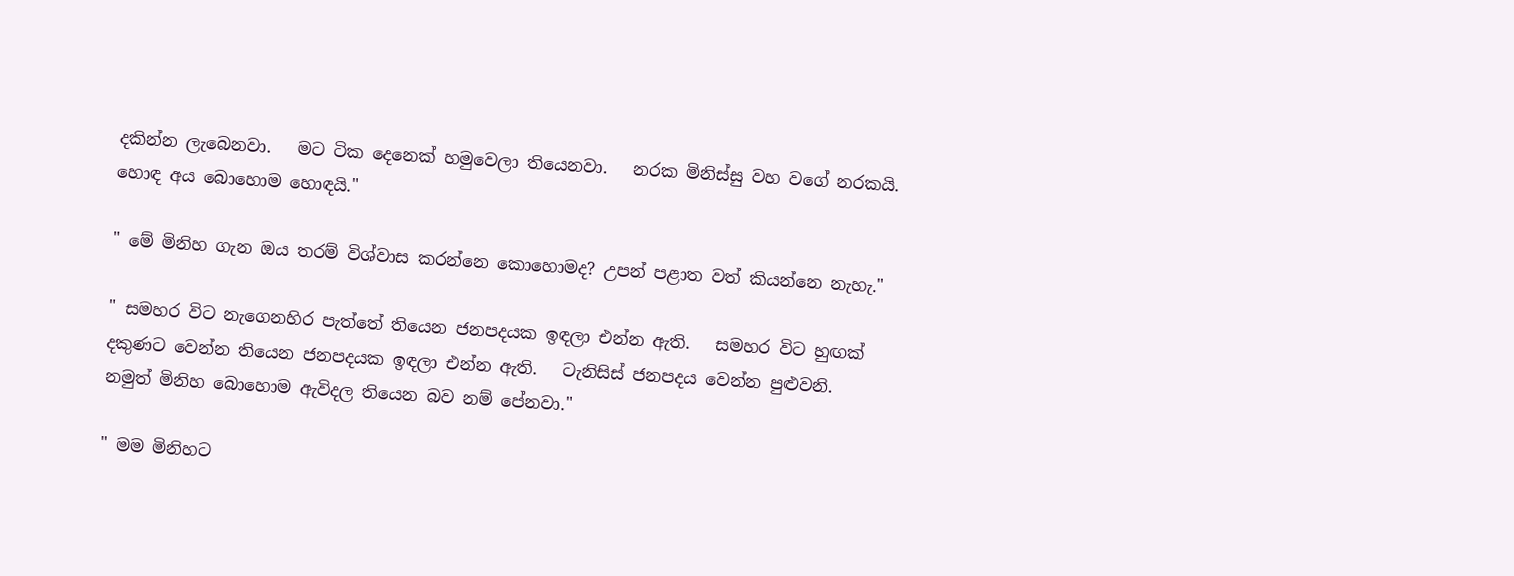දකින්න ලැබෙනවා.   මට ටික දෙනෙක් හමුවෙලා තියෙනවා.   නරක මිනිස්සු වහ වගේ නරකයි.   හොඳ අය බොහොම හොඳයි."

" මේ මිනිහ ගැන ඔය තරම් විශ්වාස කරන්නෙ කොහොමද? උපන් පළාත වත් කියන්නෙ නැහැ."

" සමහර විට නැගෙනහිර පැත්තේ තියෙන ජනපදයක ඉඳලා එන්න ඇති.   සමහර විට හුඟක් දකුණට වෙන්න තියෙන ජනපදයක ඉඳලා එන්න ඇති.   ටැනිසිස් ජනපදය වෙන්න පුළුවනි.   නමුත් මිනිහ බොහොම ඇවිදල තියෙන බව නම් පේනවා."

" මම මිනිහට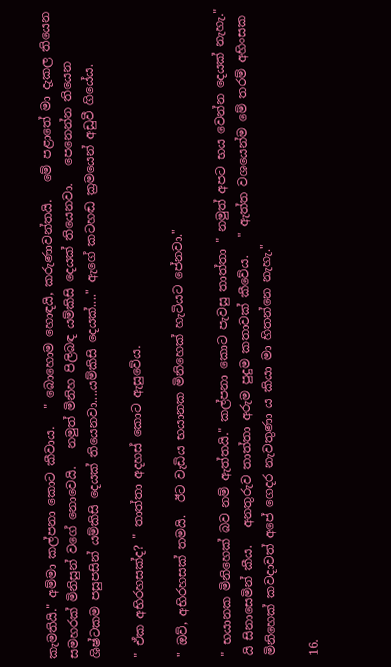කැමතියි." අම්මා කල්පනා කොට කීවාය.   " බොහොම හොඳයි, කරුණාවන්තයි.   මේ පළාතේ මා දැකල තියෙන සමහරක් මිනිසුන් වගේ නොවෙයි.   නමුත් මිනිහ පිලිබඳ යම්කිසි දෙයක් තියෙනවා.   පෙනෙන්න තියෙන ශිෂ්ටකම පසුපසින් යම්කිසි දෙයක් තියෙනවා....යම්කිසි දෙයක්...." ඇගේ කටහඬ ක්‍රමයෙන් අඩුවී ගියේය.

" ඒක අභිරහසක්ද? " තාත්තා අදහස් කොට ඇසුවේය.

" ඔව්, අභිරහසක් තමයි.  ඊට වැඩිය භයානක මිනිහෙක් හැටියට පේනවා."

" භයානක මිනිහෙක් බව නම් ඇත්තයි." කල්පනා කොට පැවසු තාත්තා " නමුත් අපට භය වෙන්න දෙයක් නැහැ." යි සිනාසෙමින් කීය.   අනතුරුව තාත්තා අරුම පුදුම කතාවක් කීවේය.   " ඇත්ත වශයෙන්ම මේ තරම් අහිංසක මිනිහෙක් කවදාවත් අපේ ගෙදර නැවතුණා ය කියා මා හිතන්නෙ නැහැ."

16.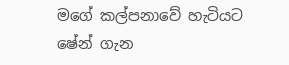මගේ කල්පනාවේ හැටියට ෂේන් ගැන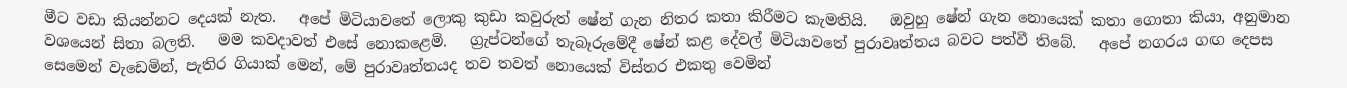මීට වඩා කියන්නට දෙයක් නැත.   අපේ මිටියාවතේ ලොකු කුඩා කවුරුත් ෂේන් ගැන නිතර කතා කිරීමට කැමතියි.   ඔවුහු ෂේන් ගැන නොයෙක් කතා ගොතා කියා, අනුමාන වශයෙන් සිතා බලති.   මම කවදාවත් එසේ නොකළෙමි.   ග්‍රැප්ටන්ගේ තැබෑරුමේදී ෂේන් කළ දේවල් මිටියාවතේ පුරාවෘත්තය බවට පත්වී තිබේ.   අපේ නගරය ගඟ දෙපස සෙමෙන් වැඩෙමින්, පැතිර ගියාක් මෙන්, මේ පුරාවෘත්තයද තව තවත් නොයෙක් විස්තර එකතු වෙමින්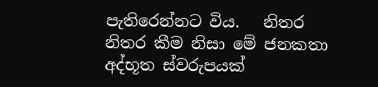පැතිරෙන්නට විය.   නිතර නිතර කීම නිසා මේ ජනකතා අද්භූත ස්වරුපයක්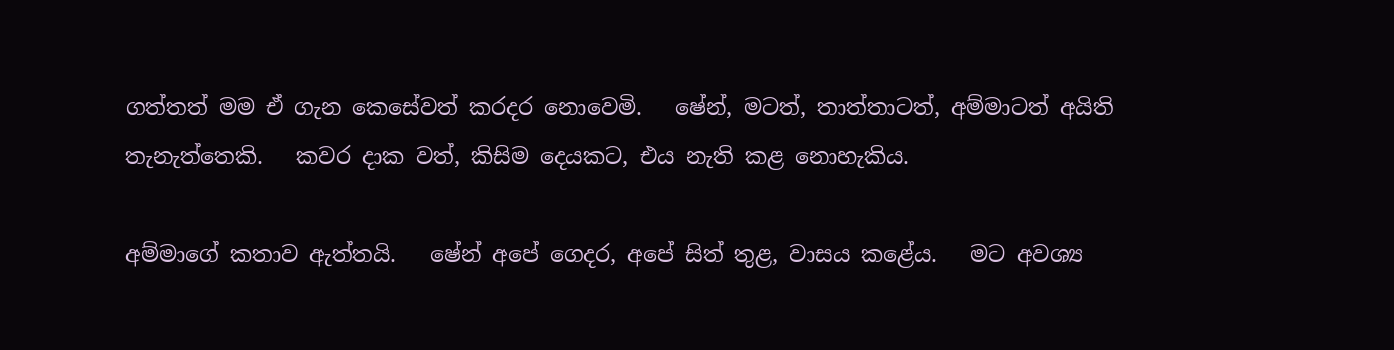ගත්තත් මම ඒ ගැන කෙසේවත් කරදර නොවෙමි.   ෂේන්, මටත්, තාත්තාටත්, අම්මාටත් අයිති තැනැත්තෙකි.   කවර දාක වත්, කිසිම දෙයකට, එය නැති කළ නොහැකිය.

අම්මාගේ කතාව ඇත්තයි.   ෂේන් අපේ ගෙදර, අපේ සිත් තුළ, වාසය කළේය.   මට අවශ්‍ය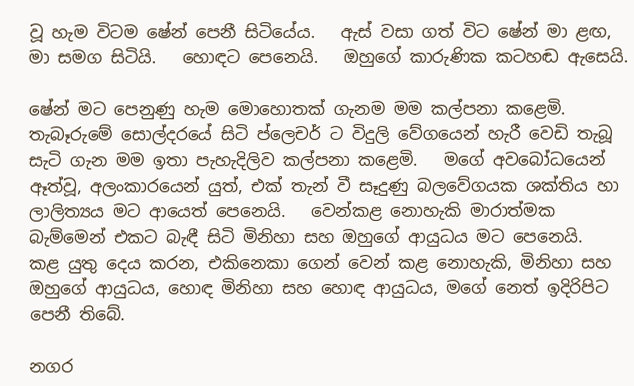වූ හැම විටම ෂේන් පෙනී සිටියේය.   ඇස් වසා ගත් විට ෂේන් මා ළඟ, මා සමග සිටියි.   හොඳට පෙනෙයි.   ඔහුගේ කාරුණික කටහඬ ඇසෙයි.

ෂේන් මට පෙනුණු හැම මොහොතක් ගැනම මම කල්පනා කළෙමි.   තැබෑරුමේ සොල්දරයේ සිටි ප්ලෙචර් ට විදුලි වේගයෙන් හැරී වෙඩි තැබූ සැටි ගැන මම ඉතා පැහැදිලිව කල්පනා කළෙමි.   මගේ අවබෝධයෙන් ඈත්වූ, අලංකාරයෙන් යුත්, එක් තැන් වී සෑදුණු බලවේගයක ශක්තිය හා ලාලිත්‍යය මට ආයෙත් පෙනෙයි.   වෙන්කළ නොහැකි මාරාත්මක බැම්මෙන් එකට බැඳී සිටි මිනිහා සහ ඔහුගේ ආයුධය මට පෙනෙයි.   කළ යුතු දෙය කරන, එකිනෙකා ගෙන් වෙන් කළ නොහැකි, මිනිහා සහ ඔහුගේ ආයුධය, හොඳ මිනිහා සහ හොඳ ආයුධය, මගේ නෙත් ඉදිරිපිට පෙනී තිබේ.

නගර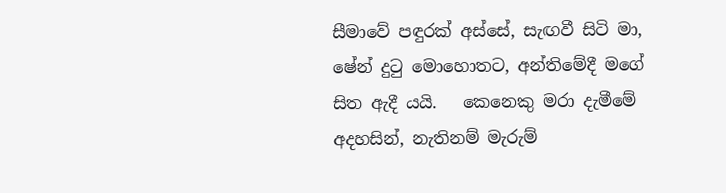සීමාවේ පඳුරක් අස්සේ, සැඟවී සිටි මා, ෂේන් දුටු මොහොතට, අන්තිමේදී මගේ සිත ඇදී යයි.   කෙනෙකු මරා දැමීමේ අදහසින්, නැතිනම් මැරුම්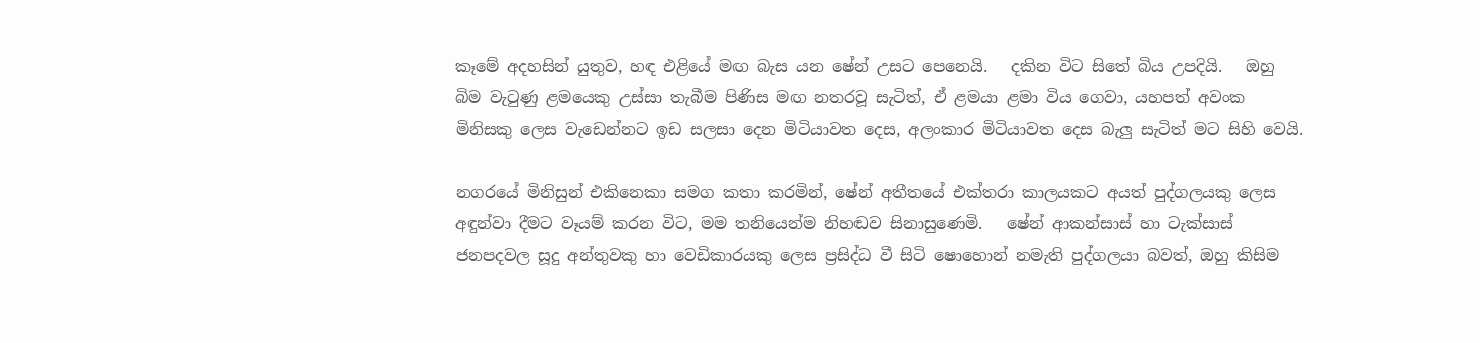කෑමේ අදහසින් යුතුව, හඳ එළියේ මඟ බැස යන ෂේන් උසට පෙනෙයි.   දකින විට සිතේ බිය උපදියි.   ඔහු බිම වැටුණු ළමයෙකු උස්සා තැබීම පිණිස මඟ නතරවූ සැටිත්, ඒ ළමයා ළමා විය ගෙවා, යහපත් අවංක මිනිසකු ලෙස වැඩෙන්නට ඉඩ සලසා දෙන මිටියාවත දෙස, අලංකාර මිටියාවත දෙස බැලු සැටිත් මට සිහි වෙයි.

නගරයේ මිනිසුන් එකිනෙකා සමග කතා කරමින්, ෂේන් අතීතයේ එක්තරා කාලයකට අයත් පුද්ගලයකු ලෙස අඳුන්වා දීමට වෑයම් කරන විට, මම තනියෙන්ම නිහඬව සිනාසුණෙමි.   ෂේන් ආකන්සාස් හා ටැක්සාස් ජනපදවල සූදු අන්තුවකු හා වෙඩිකාරයකු ලෙස ප්‍රසිද්ධ වී සිටි ෂොහොන් නමැති පුද්ගලයා බවත්, ඔහු කිසිම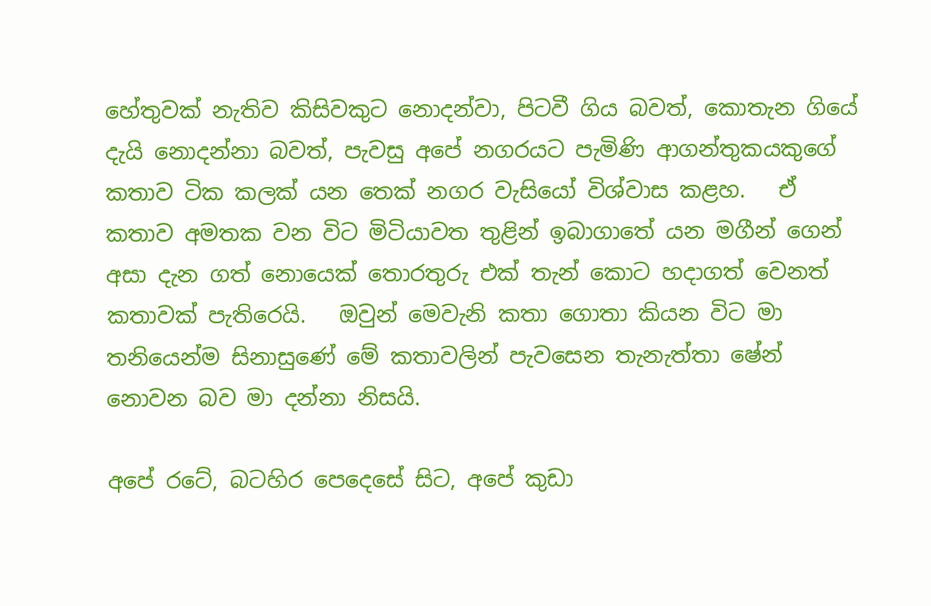හේතුවක් නැතිව කිසිවකුට නොදන්වා, පිටවී ගිය බවත්, කොතැන ගියේ දැයි නොදන්නා බවත්, පැවසු අපේ නගරයට පැමිණි ආගන්තුකයකුගේ කතාව ටික කලක් යන තෙක් නගර වැසියෝ විශ්වාස කළහ.   ඒ කතාව අමතක වන විට මිටියාවත තුළින් ඉබාගාතේ යන මගීන් ගෙන් අසා දැන ගත් නොයෙක් තොරතුරු එක් තැන් කොට හදාගත් වෙනත් කතාවක් පැතිරෙයි.   ඔවුන් මෙවැනි කතා ගොතා කියන විට මා තනියෙන්ම සිනාසුණේ මේ කතාවලින් පැවසෙන තැනැත්තා ෂේන් නොවන බව මා දන්නා නිසයි.

අපේ රටේ, බටහිර පෙදෙසේ සිට, අපේ කුඩා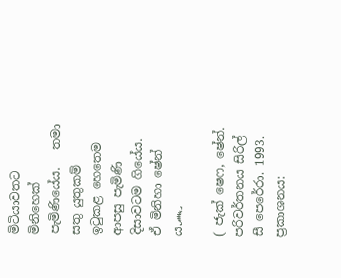මිටියාවතට මිනිහෙක් පැමිණියේය.   තමා සතු යුතුකම් ඉටුකළ හෙතෙම ආපසු පැමිණි දිසාවටම ගියේය. ඒ මිනිහා ෂේන් ය෴

( ජැක් ෂෙෆ, ෂේන්. පරිවර්තනය සිරිල් සී පෙරේරා. 1993. ප්‍රකාශනය: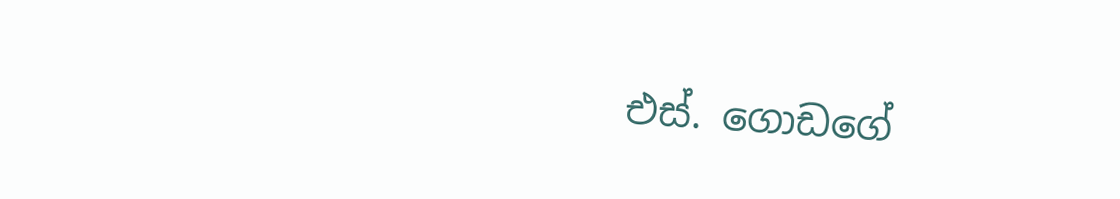එස්. ගොඩගේ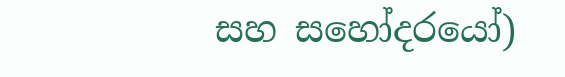සහ සහෝදරයෝ)